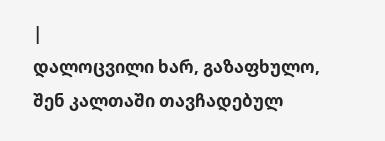|
დალოცვილი ხარ, გაზაფხულო, შენ კალთაში თავჩადებულ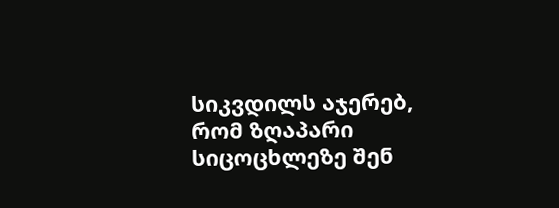სიკვდილს აჯერებ, რომ ზღაპარი სიცოცხლეზე შენ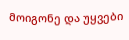მოიგონე და უყვები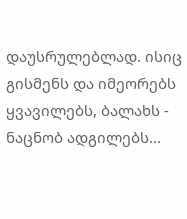დაუსრულებლად. ისიც გისმენს და იმეორებს ყვავილებს, ბალახს - ნაცნობ ადგილებს...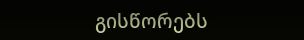გისწორებს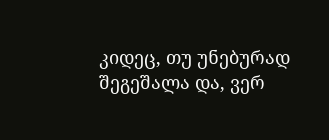კიდეც, თუ უნებურად შეგეშალა და, ვერ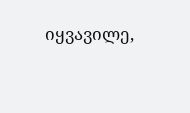იყვავილე,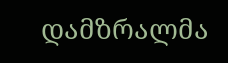დამზრალმა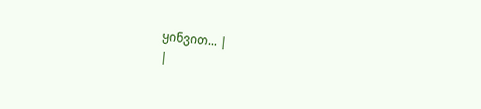ყინვით... |
|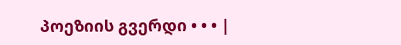პოეზიის გვერდი • • • |